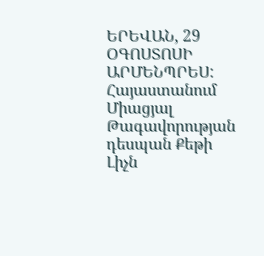ԵՐԵՎԱՆ, 29 ՕԳՈՍՏՈՍԻ ԱՐՄԵՆՊՐԵՍ: Հայաստանում Միացյալ Թագավորության դեսպան Քեթի Լիչն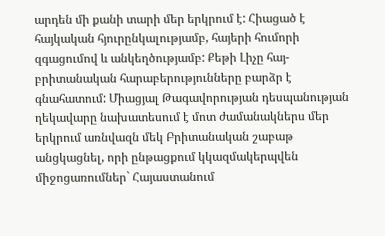արդեն մի քանի տարի մեր երկրում է: Հիացած է հայկական հյուրընկալությամբ, հայերի հումորի զգացումով և անկեղծությամբ: Քեթի Լիչը հայ-բրիտանական հարաբերությունները բարձր է գնահատում: Միացյալ Թագավորության դեսպանության ղեկավարը նախատեսում է մոտ ժամանակներս մեր երկրում առնվազն մեկ Բրիտանական շաբաթ անցկացնել, որի ընթացքում կկազմակերպվեն միջոցառումներ` Հայաստանում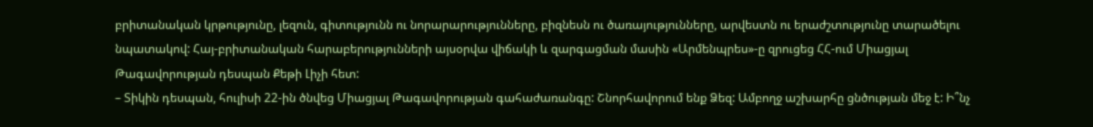բրիտանական կրթությունը, լեզուն, գիտությունն ու նորարարությունները, բիզնեսն ու ծառայությունները, արվեստն ու երաժշտությունը տարածելու նպատակով: Հայ-բրիտանական հարաբերությունների այսօրվա վիճակի և զարգացման մասին «Արմենպրես»-ը զրուցեց ՀՀ-ում Միացյալ Թագավորության դեսպան Քեթի Լիչի հետ:
– Տիկին դեսպան, հուլիսի 22-ին ծնվեց Միացյալ Թագավորության գահաժառանգը: Շնորհավորում ենք Ձեզ: Ամբողջ աշխարհը ցնծության մեջ է: Ի՞նչ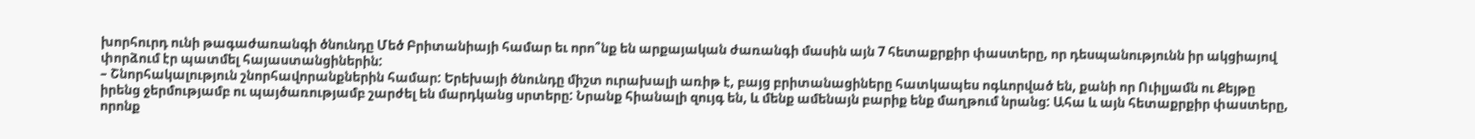խորհուրդ ունի թագաժառանգի ծնունդը Մեծ Բրիտանիայի համար եւ որո՞նք են արքայական ժառանգի մասին այն 7 հետաքրքիր փաստերը, որ դեսպանությունն իր ակցիայով փորձում էր պատմել հայաստանցիներին:
– Շնորհակալություն շնորհավորանքներին համար: Երեխայի ծնունդը միշտ ուրախալի առիթ է, բայց բրիտանացիները հատկապես ոգևորված են, քանի որ Ուիլյամն ու Քեյթը իրենց ջերմությամբ ու պայծառությամբ շարժել են մարդկանց սրտերը: Նրանք հիանալի զույգ են, և մենք ամենայն բարիք ենք մաղթում նրանց: Ահա և այն հետաքրքիր փաստերը, որոնք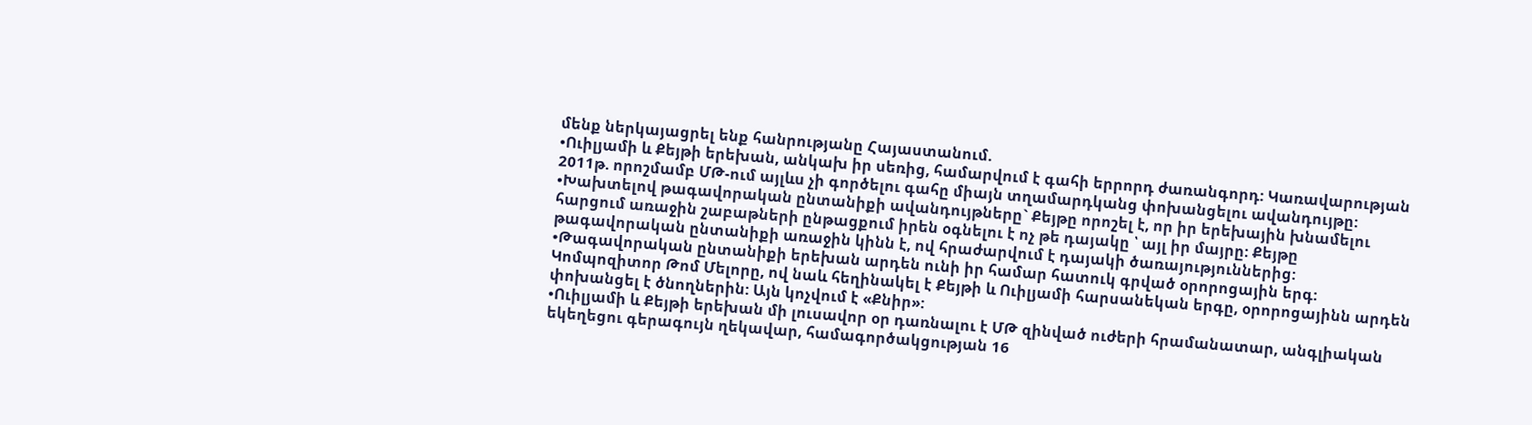մենք ներկայացրել ենք հանրությանը Հայաստանում.
•Ուիլյամի և Քեյթի երեխան, անկախ իր սեռից, համարվում է գահի երրորդ ժառանգորդ: Կառավարության 2011թ. որոշմամբ ՄԹ-ում այլևս չի գործելու գահը միայն տղամարդկանց փոխանցելու ավանդույթը:
•Խախտելով թագավորական ընտանիքի ավանդույթները` Քեյթը որոշել է, որ իր երեխային խնամելու հարցում առաջին շաբաթների ընթացքում իրեն օգնելու է ոչ թե դայակը ՝ այլ իր մայրը: Քեյթը թագավորական ընտանիքի առաջին կինն է, ով հրաժարվում է դայակի ծառայություններից:
•Թագավորական ընտանիքի երեխան արդեն ունի իր համար հատուկ գրված օրորոցային երգ: Կոմպոզիտոր Թոմ Մելորը, ով նաև հեղինակել է Քեյթի և Ուիլյամի հարսանեկան երգը, օրորոցայինն արդեն փոխանցել է ծնողներին: Այն կոչվում է «Քնիր»:
•Ուիլյամի և Քեյթի երեխան մի լուսավոր օր դառնալու է ՄԹ զինված ուժերի հրամանատար, անգլիական եկեղեցու գերագույն ղեկավար, համագործակցության 16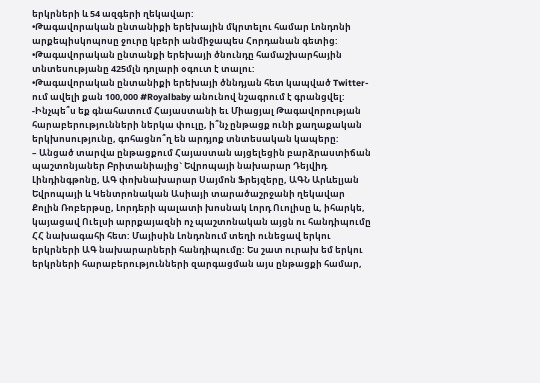երկրների և 54 ազգերի ղեկավար:
•Թագավորական ընտանիքի երեխային մկրտելու համար Լոնդոնի արքեպիսկոպոսը ջուրը կբերի անմիջապես Հորդանան գետից:
•Թագավորական ընտանքի երեխայի ծնունդը համաշխարհային տնտեսությանը 425մլն դոլարի օգուտ է տալու:
•Թագավորական ընտանիքի երեխայի ծննդյան հետ կապված Twitter-ում ավելի քան 100,000 #Royalbaby անունով նշագրում է գրանցվել:
-Ինչպե՞ս եք գնահատում Հայաստանի եւ Միացյալ Թագավորության հարաբերությունների ներկա փուլը, ի՞նչ ընթացք ունի քաղաքական երկխոսությունը, գոհացնո՞ղ են արդյոք տնտեսական կապերը:
– Անցած տարվա ընթացքում Հայաստան այցելեցին բարձրաստիճան պաշտոնյաներ Բրիտանիայից` Եվրոպայի նախարար Դեյվիդ Լինդինգթոնը, ԱԳ փոխնախարար Սայմոն Ֆրեյզերը, ԱԳՆ Արևելյան Եվրոպայի և Կենտրոնական Ասիայի տարածաշրջանի ղեկավար Քոլին Ռոբերթսը, Լորդերի պալատի խոսնակ Լորդ Ուոլիսը և, իհարկե, կայացավ Ուելսի արրքայազնի ոչ պաշտոնական այցն ու հանդիպումը ՀՀ նախագահի հետ: Մայիսին Լոնդոնում տեղի ունեցավ երկու երկրների ԱԳ նախարարների հանդիպումը: Ես շատ ուրախ եմ երկու երկրների հարաբերությունների զարգացման այս ընթացքի համար,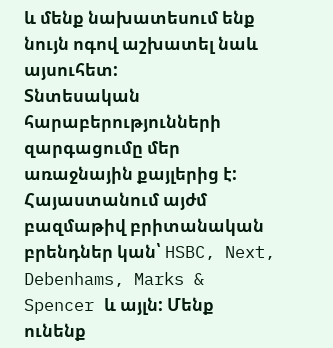և մենք նախատեսում ենք նույն ոգով աշխատել նաև այսուհետ:
Տնտեսական հարաբերությունների զարգացումը մեր առաջնային քայլերից է: Հայաստանում այժմ բազմաթիվ բրիտանական բրենդներ կան՝ HSBC, Next, Debenhams, Marks & Spencer և այլն: Մենք ունենք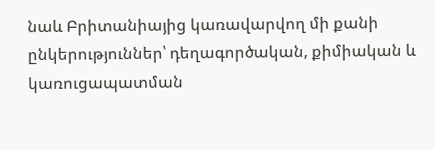նաև Բրիտանիայից կառավարվող մի քանի ընկերություններ՝ դեղագործական, քիմիական և կառուցապատման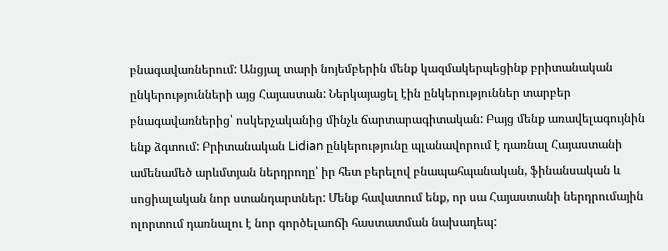բնագավառներում: Անցյալ տարի նոյեմբերին մենք կազմակերպեցինք բրիտանական ընկերությունների այց Հայաստան: Ներկայացել էին ընկերություններ տարբեր բնագավառներից՝ ոսկերչականից մինչև ճարտարագիտական: Բայց մենք առավելագույնին ենք ձգտում: Բրիտանական Lidian ընկերությունը պլանավորում է դառնալ Հայաստանի ամենամեծ արևմտյան ներդրողը՝ իր հետ բերելով բնապահպանական, ֆինանսական և սոցիալական նոր ստանդարտներ: Մենք հավատում ենք, որ սա Հայաստանի ներդրումային ոլորտում դառնալու է նոր գործելաոճի հաստատման նախադեպ: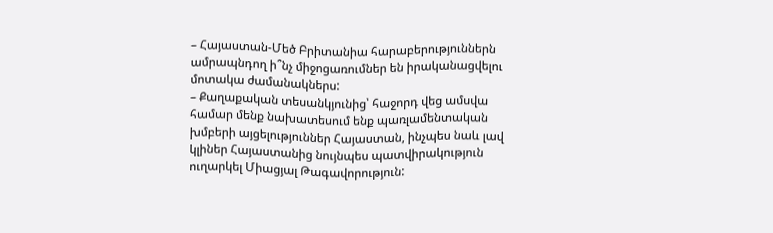– Հայաստան-Մեծ Բրիտանիա հարաբերություններն ամրապնդող ի՞նչ միջոցառումներ են իրականացվելու մոտակա ժամանակներս:
– Քաղաքական տեսանկյունից՝ հաջորդ վեց ամսվա համար մենք նախատեսում ենք պառլամենտական խմբերի այցելություններ Հայաստան, ինչպես նաև լավ կլիներ Հայաստանից նույնպես պատվիրակություն ուղարկել Միացյալ Թագավորություն: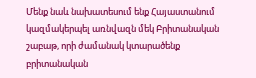Մենք նաև նախատեսում ենք Հայաստանում կազմակերպել առնվազն մեկ Բրիտանական շաբաթ, որի ժամանակ կտարածենք բրիտանական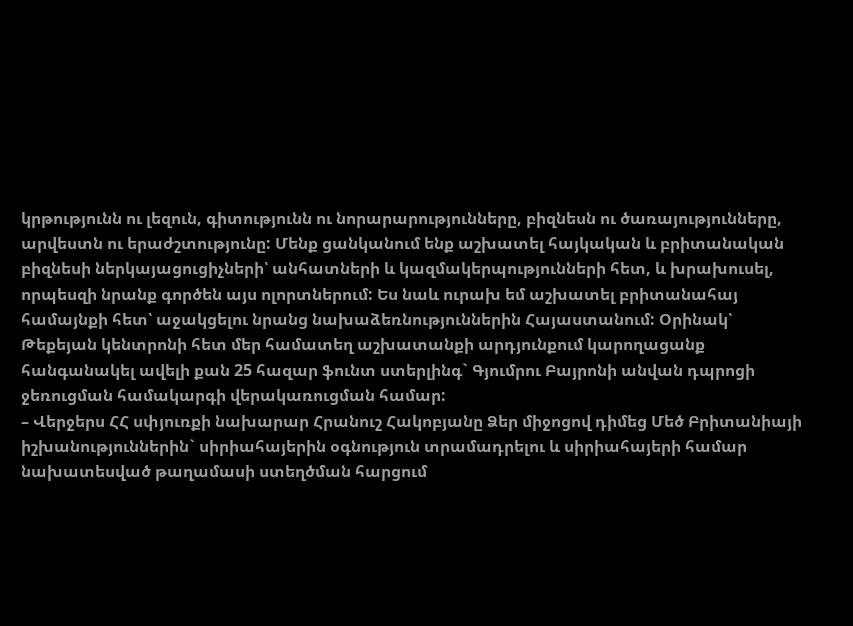կրթությունն ու լեզուն, գիտությունն ու նորարարությունները, բիզնեսն ու ծառայությունները, արվեստն ու երաժշտությունը: Մենք ցանկանում ենք աշխատել հայկական և բրիտանական բիզնեսի ներկայացուցիչների՝ անհատների և կազմակերպությունների հետ, և խրախուսել, որպեսզի նրանք գործեն այս ոլորտներում: Ես նաև ուրախ եմ աշխատել բրիտանահայ համայնքի հետ՝ աջակցելու նրանց նախաձեռնություններին Հայաստանում: Օրինակ՝ Թեքեյան կենտրոնի հետ մեր համատեղ աշխատանքի արդյունքում կարողացանք հանգանակել ավելի քան 25 հազար ֆունտ ստերլինգ` Գյումրու Բայրոնի անվան դպրոցի ջեռուցման համակարգի վերակառուցման համար:
– Վերջերս ՀՀ սփյուռքի նախարար Հրանուշ Հակոբյանը Ձեր միջոցով դիմեց Մեծ Բրիտանիայի իշխանություններին` սիրիահայերին օգնություն տրամադրելու և սիրիահայերի համար նախատեսված թաղամասի ստեղծման հարցում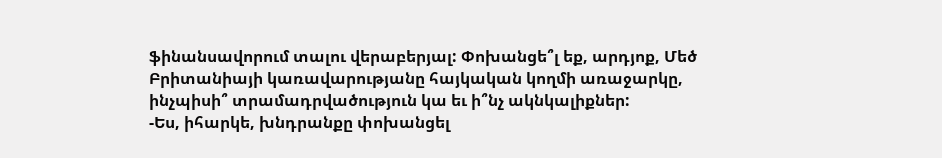ֆինանսավորում տալու վերաբերյալ: Փոխանցե՞լ եք, արդյոք, Մեծ Բրիտանիայի կառավարությանը հայկական կողմի առաջարկը, ինչպիսի՞ տրամադրվածություն կա եւ ի՞նչ ակնկալիքներ:
-Ես, իհարկե, խնդրանքը փոխանցել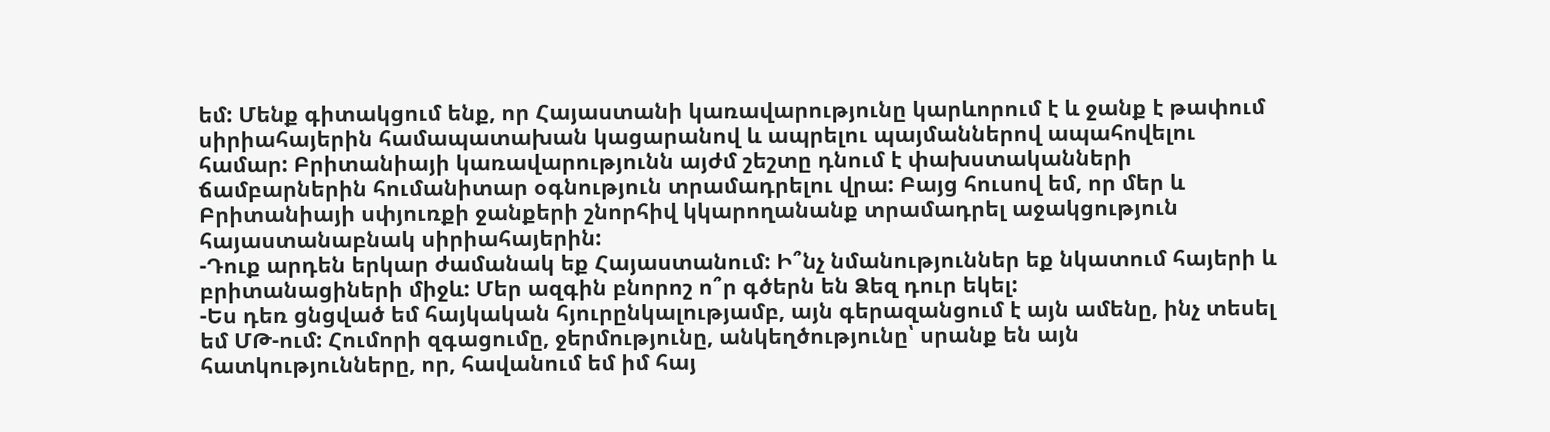եմ: Մենք գիտակցում ենք, որ Հայաստանի կառավարությունը կարևորում է և ջանք է թափում սիրիահայերին համապատախան կացարանով և ապրելու պայմաններով ապահովելու համար: Բրիտանիայի կառավարությունն այժմ շեշտը դնում է փախստականների ճամբարներին հումանիտար օգնություն տրամադրելու վրա: Բայց հուսով եմ, որ մեր և Բրիտանիայի սփյուռքի ջանքերի շնորհիվ կկարողանանք տրամադրել աջակցություն հայաստանաբնակ սիրիահայերին:
-Դուք արդեն երկար ժամանակ եք Հայաստանում: Ի՞նչ նմանություններ եք նկատում հայերի և բրիտանացիների միջև: Մեր ազգին բնորոշ ո՞ր գծերն են Ձեզ դուր եկել:
-Ես դեռ ցնցված եմ հայկական հյուրընկալությամբ, այն գերազանցում է այն ամենը, ինչ տեսել եմ ՄԹ-ում: Հումորի զգացումը, ջերմությունը, անկեղծությունը՝ սրանք են այն հատկությունները, որ, հավանում եմ իմ հայ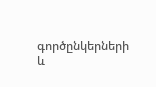գործընկերների և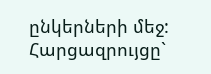ընկերների մեջ:
Հարցազրույցը`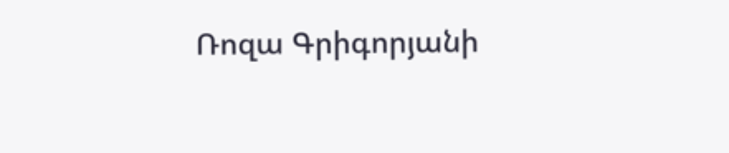Ռոզա Գրիգորյանի